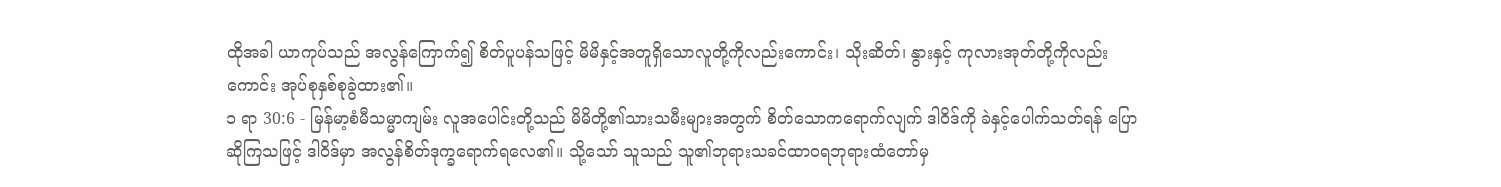ထိုအခါ ယာကုပ်သည် အလွန်ကြောက်၍ စိတ်ပူပန်သဖြင့် မိမိနှင့်အတူရှိသောလူတို့ကိုလည်းကောင်း၊ သိုးဆိတ်၊ နွားနှင့် ကုလားအုတ်တို့ကိုလည်းကောင်း အုပ်စုနှစ်စုခွဲထား၏။
၁ ရာ 30:6 - မြန်မာ့စံမီသမ္မာကျမ်း လူအပေါင်းတို့သည် မိမိတို့၏သားသမီးများအတွက် စိတ်သောကရောက်လျက် ဒါဝိဒ်ကို ခဲနှင့်ပေါက်သတ်ရန် ပြောဆိုကြသဖြင့် ဒါဝိဒ်မှာ အလွန်စိတ်ဒုက္ခရောက်ရလေ၏။ သို့သော် သူသည် သူ၏ဘုရားသခင်ထာဝရဘုရားထံတော်မှ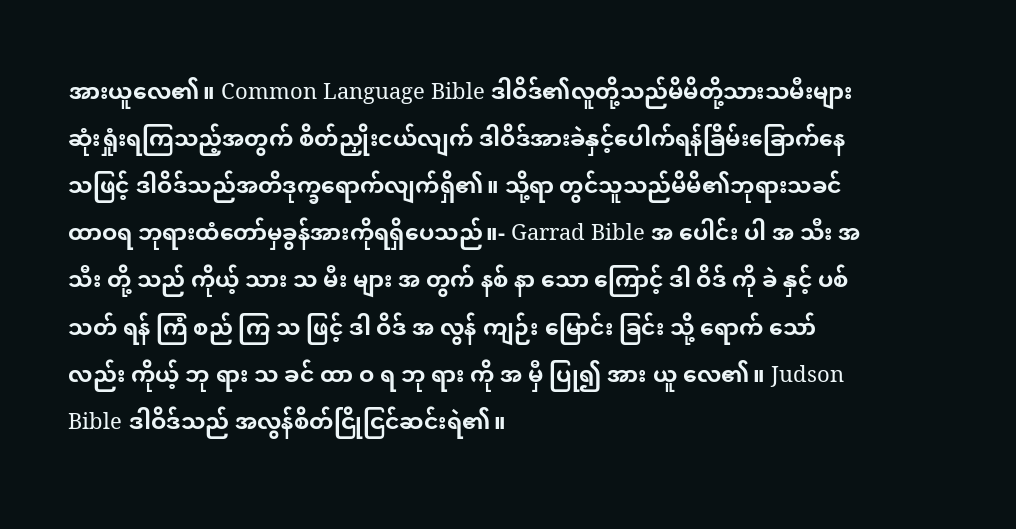အားယူလေ၏။ Common Language Bible ဒါဝိဒ်၏လူတို့သည်မိမိတို့သားသမီးများ ဆုံးရှုံးရကြသည့်အတွက် စိတ်ညှိုးငယ်လျက် ဒါဝိဒ်အားခဲနှင့်ပေါက်ရန်ခြိမ်းခြောက်နေသဖြင့် ဒါဝိဒ်သည်အတိဒုက္ခရောက်လျက်ရှိ၏။ သို့ရာ တွင်သူသည်မိမိ၏ဘုရားသခင်ထာဝရ ဘုရားထံတော်မှခွန်အားကိုရရှိပေသည်။- Garrad Bible အ ပေါင်း ပါ အ သီး အ သီး တို့ သည် ကိုယ့် သား သ မီး များ အ တွက် နစ် နာ သော ကြောင့် ဒါ ဝိဒ် ကို ခဲ နှင့် ပစ် သတ် ရန် ကြံ စည် ကြ သ ဖြင့် ဒါ ဝိဒ် အ လွန် ကျဉ်း မြောင်း ခြင်း သို့ ရောက် သော် လည်း ကိုယ့် ဘု ရား သ ခင် ထာ ဝ ရ ဘု ရား ကို အ မှီ ပြု၍ အား ယူ လေ၏။ Judson Bible ဒါဝိဒ်သည် အလွန်စိတ်ငြိုငြင်ဆင်းရဲ၏။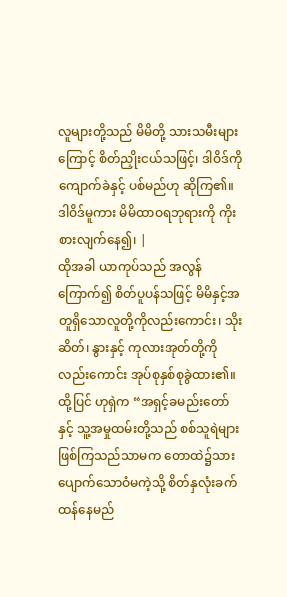လူများတို့သည် မိမိတို့ သားသမီးများကြောင့် စိတ်ညှိုးငယ်သဖြင့်၊ ဒါဝိဒ်ကို ကျောက်ခဲနှင့် ပစ်မည်ဟု ဆိုကြ၏။ ဒါဝိဒ်မူကား မိမိထာဝရဘုရားကို ကိုးစားလျက်နေ၍၊ |
ထိုအခါ ယာကုပ်သည် အလွန်ကြောက်၍ စိတ်ပူပန်သဖြင့် မိမိနှင့်အတူရှိသောလူတို့ကိုလည်းကောင်း၊ သိုးဆိတ်၊ နွားနှင့် ကုလားအုတ်တို့ကိုလည်းကောင်း အုပ်စုနှစ်စုခွဲထား၏။
ထို့ပြင် ဟုရှဲက “အရှင့်ခမည်းတော်နှင့် သူ့အမှုထမ်းတို့သည် စစ်သူရဲများ ဖြစ်ကြသည်သာမက တောထဲ၌သားပျောက်သောဝံမကဲ့သို့ စိတ်နှလုံးခက်ထန်နေမည်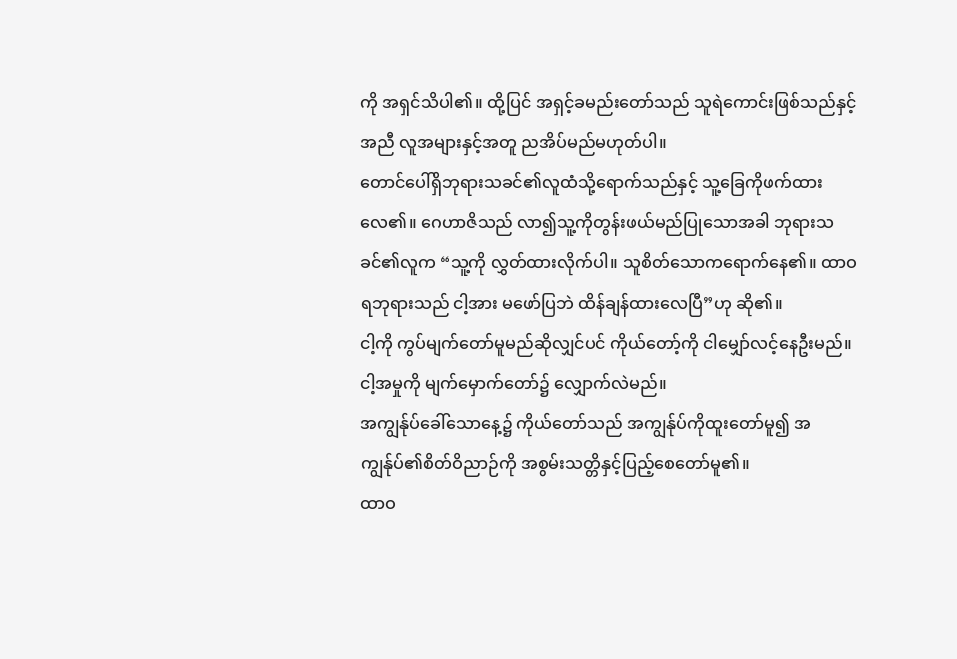ကို အရှင်သိပါ၏။ ထို့ပြင် အရှင့်ခမည်းတော်သည် သူရဲကောင်းဖြစ်သည်နှင့်အညီ လူအများနှင့်အတူ ညအိပ်မည်မဟုတ်ပါ။
တောင်ပေါ်ရှိဘုရားသခင်၏လူထံသို့ရောက်သည်နှင့် သူ့ခြေကိုဖက်ထားလေ၏။ ဂေဟာဇိသည် လာ၍သူ့ကိုတွန်းဖယ်မည်ပြုသောအခါ ဘုရားသခင်၏လူက “သူ့ကို လွှတ်ထားလိုက်ပါ။ သူစိတ်သောကရောက်နေ၏။ ထာဝရဘုရားသည် ငါ့အား မဖော်ပြဘဲ ထိန်ချန်ထားလေပြီ”ဟု ဆို၏။
ငါ့ကို ကွပ်မျက်တော်မူမည်ဆိုလျှင်ပင် ကိုယ်တော့်ကို ငါမျှော်လင့်နေဦးမည်။ ငါ့အမှုကို မျက်မှောက်တော်၌ လျှောက်လဲမည်။
အကျွန်ုပ်ခေါ်သောနေ့၌ ကိုယ်တော်သည် အကျွန်ုပ်ကိုထူးတော်မူ၍ အကျွန်ုပ်၏စိတ်ဝိညာဉ်ကို အစွမ်းသတ္တိနှင့်ပြည့်စေတော်မူ၏။
ထာဝ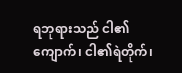ရဘုရားသည် ငါ၏ကျောက်၊ ငါ၏ရဲတိုက်၊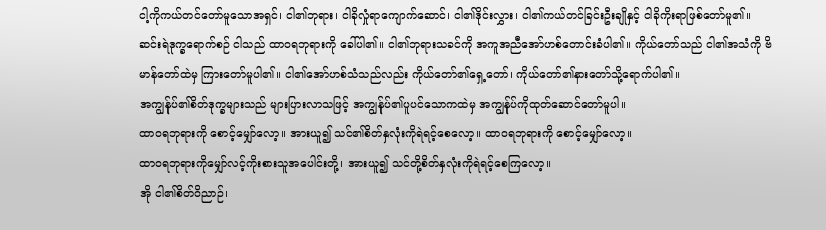ငါ့ကိုကယ်တင်တော်မူသောအရှင်၊ ငါ၏ဘုရား၊ ငါခိုလှုံရာကျောက်ဆောင်၊ ငါ၏ဒိုင်းလွှား၊ ငါ၏ကယ်တင်ခြင်းဦးချိုနှင့် ငါခိုကိုးရာဖြစ်တော်မူ၏။
ဆင်းရဲဒုက္ခရောက်စဉ် ငါသည် ထာဝရဘုရားကို ခေါ်ပါ၏။ ငါ၏ဘုရားသခင်ကို အကူအညီအော်ဟစ်တောင်းခံပါ၏။ ကိုယ်တော်သည် ငါ၏အသံကို ဗိမာန်တော်ထဲမှ ကြားတော်မူပါ၏။ ငါ၏အော်ဟစ်သံသည်လည်း ကိုယ်တော်၏ရှေ့တော်၊ ကိုယ်တော်၏နားတော်သို့ရောက်ပါ၏။
အကျွန်ုပ်၏စိတ်ဒုက္ခများသည် များပြားလာသဖြင့် အကျွန်ုပ်၏ပူပင်သောကထဲမှ အကျွန်ုပ်ကိုထုတ်ဆောင်တော်မူပါ။
ထာဝရဘုရားကို စောင့်မျှော်လော့။ အားယူ၍ သင်၏စိတ်နှလုံးကိုရဲရင့်စေလော့။ ထာဝရဘုရားကို စောင့်မျှော်လော့။
ထာဝရဘုရားကိုမျှော်လင့်ကိုးစားသူအပေါင်းတို့၊ အားယူ၍ သင်တို့စိတ်နှလုံးကိုရဲရင့်စေကြလော့။
အို ငါ၏စိတ်ဝိညာဉ်၊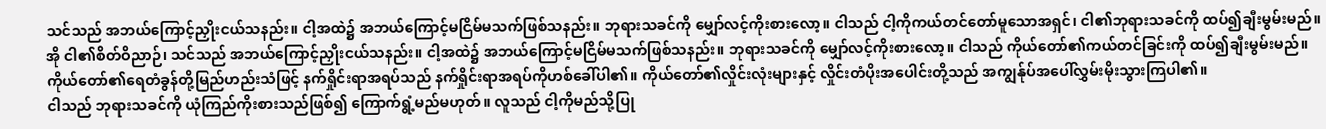သင်သည် အဘယ်ကြောင့်ညှိုးငယ်သနည်း။ ငါ့အထဲ၌ အဘယ်ကြောင့်မငြိမ်မသက်ဖြစ်သနည်း။ ဘုရားသခင်ကို မျှော်လင့်ကိုးစားလော့။ ငါသည် ငါ့ကိုကယ်တင်တော်မူသောအရှင်၊ ငါ၏ဘုရားသခင်ကို ထပ်၍ချီးမွမ်းမည်။
အို ငါ၏စိတ်ဝိညာဉ်၊ သင်သည် အဘယ်ကြောင့်ညှိုးငယ်သနည်း။ ငါ့အထဲ၌ အဘယ်ကြောင့်မငြိမ်မသက်ဖြစ်သနည်း။ ဘုရားသခင်ကို မျှော်လင့်ကိုးစားလော့။ ငါသည် ကိုယ်တော်၏ကယ်တင်ခြင်းကို ထပ်၍ချီးမွမ်းမည်။
ကိုယ်တော်၏ရေတံခွန်တို့မြည်ဟည်းသံဖြင့် နက်ရှိုင်းရာအရပ်သည် နက်ရှိုင်းရာအရပ်ကိုဟစ်ခေါ်ပါ၏။ ကိုယ်တော်၏လှိုင်းလုံးများနှင့် လှိုင်းတံပိုးအပေါင်းတို့သည် အကျွန်ုပ်အပေါ်လွှမ်းမိုးသွားကြပါ၏။
ငါသည် ဘုရားသခင်ကို ယုံကြည်ကိုးစားသည်ဖြစ်၍ ကြောက်ရွံ့မည်မဟုတ်။ လူသည် ငါ့ကိုမည်သို့ပြု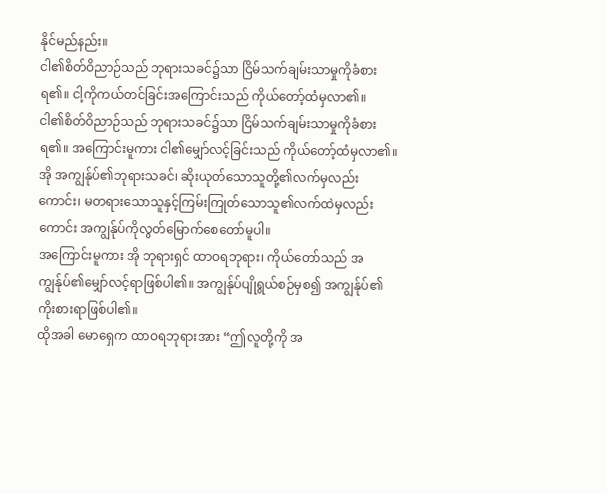နိုင်မည်နည်း။
ငါ၏စိတ်ဝိညာဉ်သည် ဘုရားသခင်၌သာ ငြိမ်သက်ချမ်းသာမှုကိုခံစားရ၏။ ငါ့ကိုကယ်တင်ခြင်းအကြောင်းသည် ကိုယ်တော့်ထံမှလာ၏။
ငါ၏စိတ်ဝိညာဉ်သည် ဘုရားသခင်၌သာ ငြိမ်သက်ချမ်းသာမှုကိုခံစားရ၏။ အကြောင်းမူကား ငါ၏မျှော်လင့်ခြင်းသည် ကိုယ်တော့်ထံမှလာ၏။
အို အကျွန်ုပ်၏ဘုရားသခင်၊ ဆိုးယုတ်သောသူတို့၏လက်မှလည်းကောင်း၊ မတရားသောသူနှင့်ကြမ်းကြုတ်သောသူ၏လက်ထဲမှလည်းကောင်း အကျွန်ုပ်ကိုလွတ်မြောက်စေတော်မူပါ။
အကြောင်းမူကား အို ဘုရားရှင် ထာဝရဘုရား၊ ကိုယ်တော်သည် အကျွန်ုပ်၏မျှော်လင့်ရာဖြစ်ပါ၏။ အကျွန်ုပ်ပျိုရွယ်စဉ်မှစ၍ အကျွန်ုပ်၏ကိုးစားရာဖြစ်ပါ၏။
ထိုအခါ မောရှေက ထာဝရဘုရားအား “ဤလူတို့ကို အ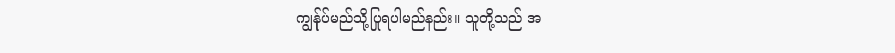ကျွန်ုပ်မည်သို့ပြုရပါမည်နည်း။ သူတို့သည် အ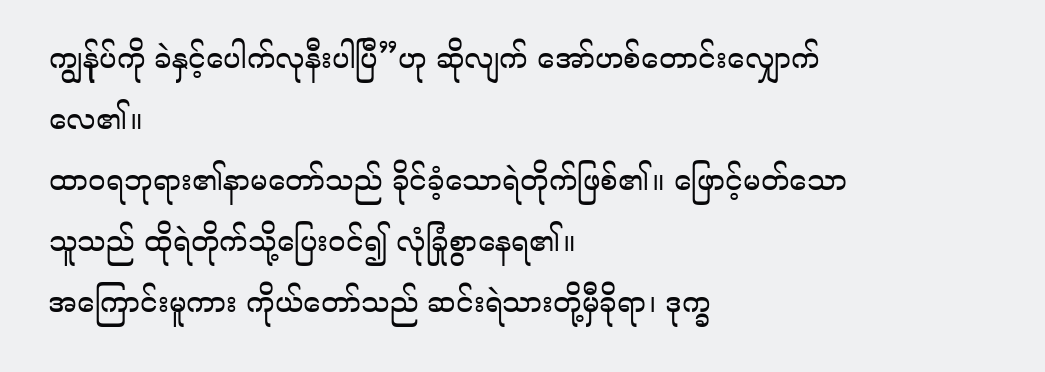ကျွန်ုပ်ကို ခဲနှင့်ပေါက်လုနီးပါပြီ”ဟု ဆိုလျက် အော်ဟစ်တောင်းလျှောက်လေ၏။
ထာဝရဘုရား၏နာမတော်သည် ခိုင်ခံ့သောရဲတိုက်ဖြစ်၏။ ဖြောင့်မတ်သောသူသည် ထိုရဲတိုက်သို့ပြေးဝင်၍ လုံခြုံစွာနေရ၏။
အကြောင်းမူကား ကိုယ်တော်သည် ဆင်းရဲသားတို့မှီခိုရာ၊ ဒုက္ခ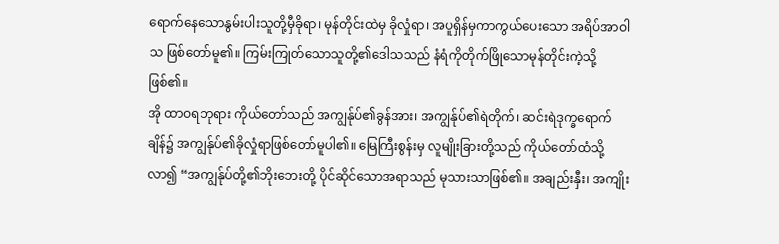ရောက်နေသောနွမ်းပါးသူတို့မှီခိုရာ၊ မုန်တိုင်းထဲမှ ခိုလှုံရာ၊ အပူရှိန်မှကာကွယ်ပေးသော အရိပ်အာဝါသ ဖြစ်တော်မူ၏။ ကြမ်းကြုတ်သောသူတို့၏ဒေါသသည် နံရံကိုတိုက်ဖြိုသောမုန်တိုင်းကဲ့သို့ဖြစ်၏။
အို ထာဝရဘုရား ကိုယ်တော်သည် အကျွန်ုပ်၏ခွန်အား၊ အကျွန်ုပ်၏ရဲတိုက်၊ ဆင်းရဲဒုက္ခရောက်ချိန်၌ အကျွန်ုပ်၏ခိုလှုံရာဖြစ်တော်မူပါ၏။ မြေကြီးစွန်းမှ လူမျိုးခြားတို့သည် ကိုယ်တော်ထံသို့လာ၍ “အကျွန်ုပ်တို့၏ဘိုးဘေးတို့ ပိုင်ဆိုင်သောအရာသည် မုသားသာဖြစ်၏။ အချည်းနှီး၊ အကျိုး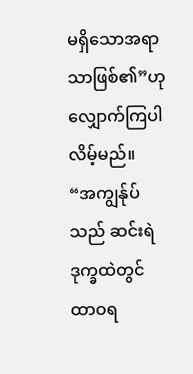မရှိသောအရာသာဖြစ်၏”ဟု လျှောက်ကြပါလိမ့်မည်။
“အကျွန်ုပ်သည် ဆင်းရဲဒုက္ခထဲတွင် ထာဝရ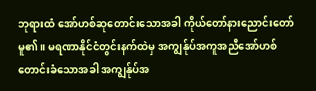ဘုရားထံ အော်ဟစ်ဆုတောင်းသောအခါ ကိုယ်တော်နားညောင်းတော်မူ၏။ မရဏာနိုင်ငံတွင်းနက်ထဲမှ အကျွန်ုပ်အကူအညီအော်ဟစ်တောင်းခံသောအခါ အကျွန်ုပ်အ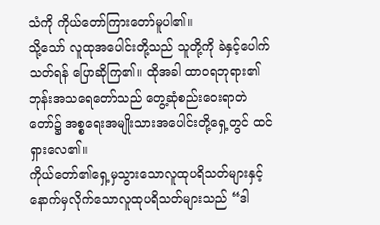သံကို ကိုယ်တော်ကြားတော်မူပါ၏။
သို့သော် လူထုအပေါင်းတို့သည် သူတို့ကို ခဲနှင့်ပေါက်သတ်ရန် ပြောဆိုကြ၏။ ထိုအခါ ထာဝရဘုရား၏ဘုန်းအသရေတော်သည် တွေ့ဆုံစည်းဝေးရာတဲတော်၌ အစ္စရေးအမျိုးသားအပေါင်းတို့ရှေ့တွင် ထင်ရှားလေ၏။
ကိုယ်တော်၏ရှေ့မှသွားသောလူထုပရိသတ်များနှင့် နောက်မှလိုက်သောလူထုပရိသတ်များသည် “ဒါ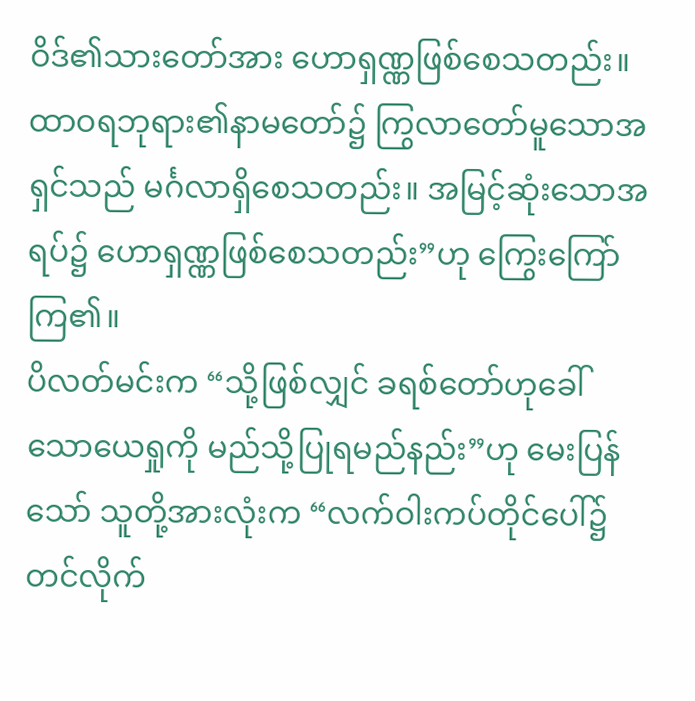ဝိဒ်၏သားတော်အား ဟောရှဏ္ဏဖြစ်စေသတည်း။ ထာဝရဘုရား၏နာမတော်၌ ကြွလာတော်မူသောအရှင်သည် မင်္ဂလာရှိစေသတည်း။ အမြင့်ဆုံးသောအရပ်၌ ဟောရှဏ္ဏဖြစ်စေသတည်း”ဟု ကြွေးကြော်ကြ၏။
ပိလတ်မင်းက “သို့ဖြစ်လျှင် ခရစ်တော်ဟုခေါ်သောယေရှုကို မည်သို့ပြုရမည်နည်း”ဟု မေးပြန်သော် သူတို့အားလုံးက “လက်ဝါးကပ်တိုင်ပေါ်၌တင်လိုက်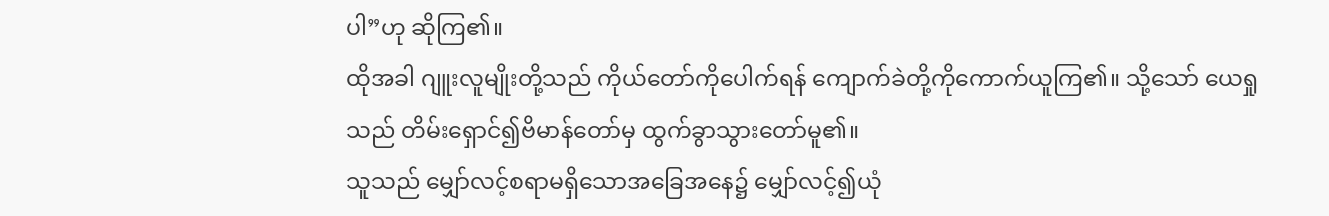ပါ”ဟု ဆိုကြ၏။
ထိုအခါ ဂျူးလူမျိုးတို့သည် ကိုယ်တော်ကိုပေါက်ရန် ကျောက်ခဲတို့ကိုကောက်ယူကြ၏။ သို့သော် ယေရှုသည် တိမ်းရှောင်၍ဗိမာန်တော်မှ ထွက်ခွာသွားတော်မူ၏။
သူသည် မျှော်လင့်စရာမရှိသောအခြေအနေ၌ မျှော်လင့်၍ယုံ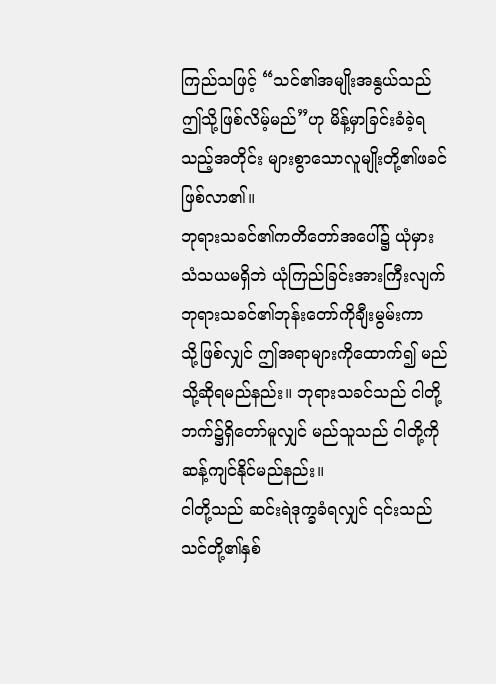ကြည်သဖြင့် “သင်၏အမျိုးအနွယ်သည် ဤသို့ဖြစ်လိမ့်မည်”ဟု မိန့်မှာခြင်းခံခဲ့ရသည့်အတိုင်း များစွာသောလူမျိုးတို့၏ဖခင်ဖြစ်လာ၏။
ဘုရားသခင်၏ကတိတော်အပေါ်၌ ယုံမှားသံသယမရှိဘဲ ယုံကြည်ခြင်းအားကြီးလျက် ဘုရားသခင်၏ဘုန်းတော်ကိုချီးမွမ်းကာ
သို့ဖြစ်လျှင် ဤအရာများကိုထောက်၍ မည်သို့ဆိုရမည်နည်း။ ဘုရားသခင်သည် ငါတို့ဘက်၌ရှိတော်မူလျှင် မည်သူသည် ငါတို့ကို ဆန့်ကျင်နိုင်မည်နည်း။
ငါတို့သည် ဆင်းရဲဒုက္ခခံရလျှင် ၎င်းသည် သင်တို့၏နှစ်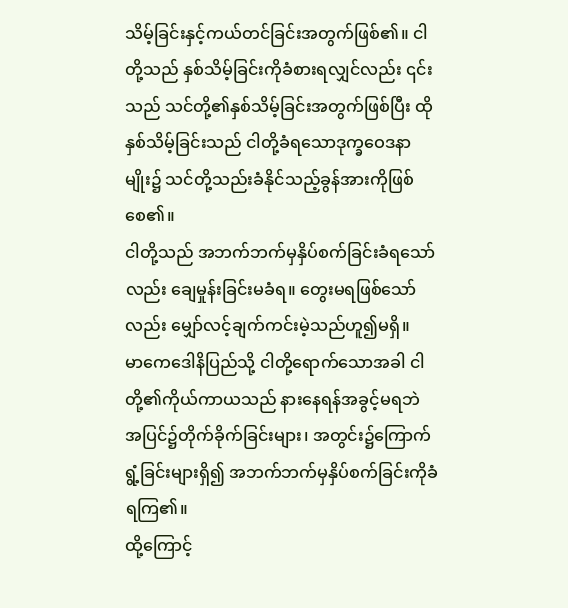သိမ့်ခြင်းနှင့်ကယ်တင်ခြင်းအတွက်ဖြစ်၏။ ငါတို့သည် နှစ်သိမ့်ခြင်းကိုခံစားရလျှင်လည်း ၎င်းသည် သင်တို့၏နှစ်သိမ့်ခြင်းအတွက်ဖြစ်ပြီး ထိုနှစ်သိမ့်ခြင်းသည် ငါတို့ခံရသောဒုက္ခဝေဒနာမျိုး၌ သင်တို့သည်းခံနိုင်သည့်ခွန်အားကိုဖြစ်စေ၏။
ငါတို့သည် အဘက်ဘက်မှနှိပ်စက်ခြင်းခံရသော်လည်း ချေမှုန်းခြင်းမခံရ။ တွေးမရဖြစ်သော်လည်း မျှော်လင့်ချက်ကင်းမဲ့သည်ဟူ၍မရှိ။
မာကေဒေါနိပြည်သို့ ငါတို့ရောက်သောအခါ ငါတို့၏ကိုယ်ကာယသည် နားနေရန်အခွင့်မရဘဲ အပြင်၌တိုက်ခိုက်ခြင်းများ၊ အတွင်း၌ကြောက်ရွံ့ခြင်းများရှိ၍ အဘက်ဘက်မှနှိပ်စက်ခြင်းကိုခံရကြ၏။
ထို့ကြောင့်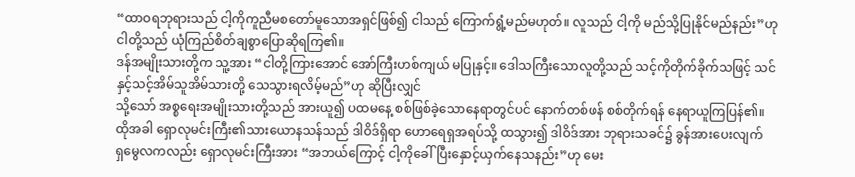“ထာဝရဘုရားသည် ငါ့ကိုကူညီမစတော်မူသောအရှင်ဖြစ်၍ ငါသည် ကြောက်ရွံ့မည်မဟုတ်။ လူသည် ငါ့ကို မည်သို့ပြုနိုင်မည်နည်း”ဟု ငါတို့သည် ယုံကြည်စိတ်ချစွာပြောဆိုရကြ၏။
ဒန်အမျိုးသားတို့က သူ့အား “ငါတို့ကြားအောင် အော်ကြီးဟစ်ကျယ် မပြုနှင့်။ ဒေါသကြီးသောလူတို့သည် သင့်ကိုတိုက်ခိုက်သဖြင့် သင်နှင့်သင့်အိမ်သူအိမ်သားတို့ သေသွားရလိမ့်မည်”ဟု ဆိုပြီးလျှင်
သို့သော် အစ္စရေးအမျိုးသားတို့သည် အားယူ၍ ပထမနေ့ စစ်ဖြစ်ခဲ့သောနေရာတွင်ပင် နောက်တစ်ဖန် စစ်တိုက်ရန် နေရာယူကြပြန်၏။
ထိုအခါ ရှောလုမင်းကြီး၏သားယောနသန်သည် ဒါဝိဒ်ရှိရာ ဟောရေရှအရပ်သို့ ထသွား၍ ဒါဝိဒ်အား ဘုရားသခင်၌ ခွန်အားပေးလျက်
ရှမွေလကလည်း ရှောလုမင်းကြီးအား “အဘယ်ကြောင့် ငါ့ကိုခေါ်ပြီးနှောင့်ယှက်နေသနည်း”ဟု မေး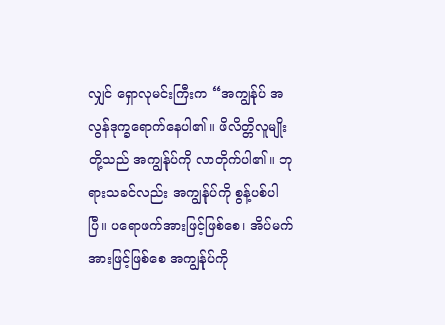လျှင် ရှောလုမင်းကြီးက “အကျွန်ုပ် အလွန်ဒုက္ခရောက်နေပါ၏။ ဖိလိတ္တိလူမျိုးတို့သည် အကျွန်ုပ်ကို လာတိုက်ပါ၏။ ဘုရားသခင်လည်း အကျွန်ုပ်ကို စွန့်ပစ်ပါပြီ။ ပရောဖက်အားဖြင့်ဖြစ်စေ၊ အိပ်မက်အားဖြင့်ဖြစ်စေ အကျွန်ုပ်ကို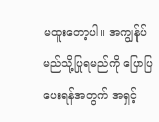မထူးတော့ပါ။ အကျွန်ုပ် မည်သို့ပြုရမည်ကို ပြောပြပေးရန်အတွက် အရှင့်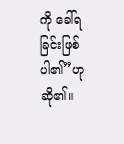ကို ခေါ်ရခြင်းဖြစ်ပါ၏”ဟု ဆို၏။